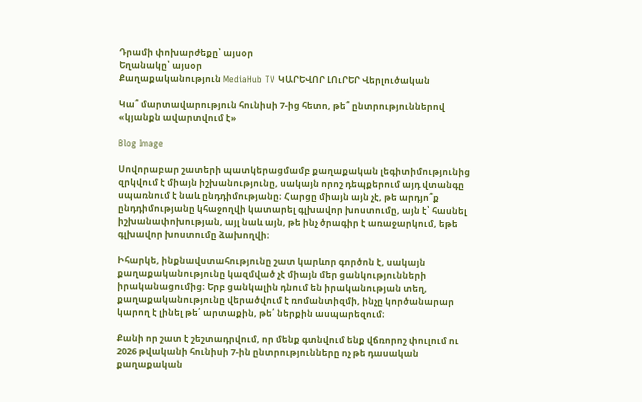Դրամի փոխարժեքը՝ այսօր
Եղանակը՝ այսօր
Քաղաքականություն MediaHub TV ԿԱՐԵՎՈՐ ԼՈւՐԵՐ Վերլուծական

Կա՞ մարտավարություն հունիսի 7-ից հետո, թե՞ ընտրություններով «կյանքն ավարտվում է»

Blog Image

Սովորաբար շատերի պատկերացմամբ քաղաքական լեգիտիմությունից զրկվում է միայն իշխանությունը, սակայն որոշ դեպքերում այդ վտանգը սպառնում է նաև ընդդիմությանը։ Հարցը միայն այն չէ, թե արդյո՞ք ընդդիմությանը կհաջողվի կատարել գլխավոր խոստումը, այն է՝ հասնել իշխանափոխության, այլ նաև այն, թե ինչ ծրագիր է առաջարկում, եթե գլխավոր խոստումը ձախողվի։

Իհարկե, ինքնավստահությունը շատ կարևոր գործոն է, սակայն քաղաքականությունը կազմված չէ միայն մեր ցանկությունների իրականացումից։ Երբ ցանկալին դնում են իրականության տեղ, քաղաքականությունը վերածվում է ռոմանտիզմի, ինչը կործանարար կարող է լինել թե՛ արտաքին, թե՛ ներքին ասպարեզում։

Քանի որ շատ է շեշտադրվում, որ մենք գտնվում ենք վճռորոշ փուլում ու 2026 թվականի հունիսի 7-ին ընտրությունները ոչ թե դասական քաղաքական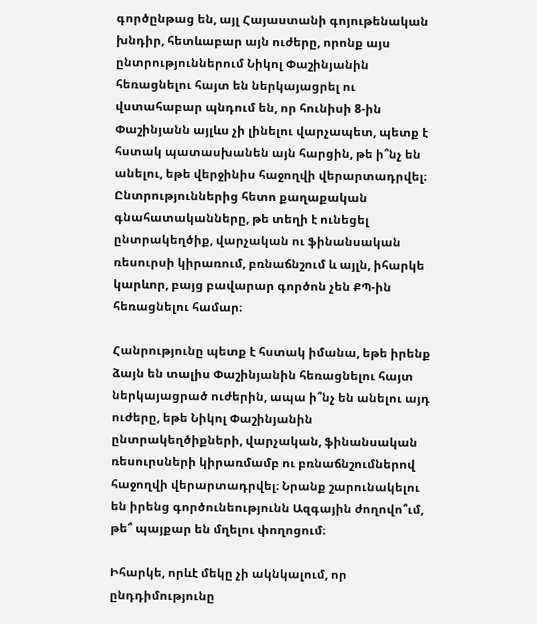գործընթաց են, այլ Հայաստանի գոյութենական խնդիր, հետևաբար այն ուժերը, որոնք այս ընտրություններում Նիկոլ Փաշինյանին հեռացնելու հայտ են ներկայացրել ու վստահաբար պնդում են, որ հունիսի 8-ին Փաշինյանն այլևս չի լինելու վարչապետ, պետք է հստակ պատասխանեն այն հարցին, թե ի՞նչ են անելու, եթե վերջինիս հաջողվի վերարտադրվել։ Ընտրություններից հետո քաղաքական գնահատականները, թե տեղի է ունեցել ընտրակեղծիք, վարչական ու ֆինանսական ռեսուրսի կիրառում, բռնաճնշում և այլն, իհարկե կարևոր, բայց բավարար գործոն չեն ՔՊ-ին հեռացնելու համար։

Հանրությունը պետք է հստակ իմանա, եթե իրենք ձայն են տալիս Փաշինյանին հեռացնելու հայտ ներկայացրած ուժերին, ապա ի՞նչ են անելու այդ ուժերը, եթե Նիկոլ Փաշինյանին ընտրակեղծիքների, վարչական, ֆինանսական ռեսուրսների կիրառմամբ ու բռնաճնշումներով հաջողվի վերարտադրվել։ Նրանք շարունակելու են իրենց գործունեությունն Ազգային ժողովո՞ւմ, թե՞ պայքար են մղելու փողոցում։

Իհարկե, որևէ մեկը չի ակնկալում, որ ընդդիմությունը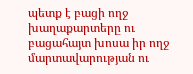պետք է բացի ողջ խաղաքարտերը ու բացահայտ խոսա իր ողջ մարտավարության ու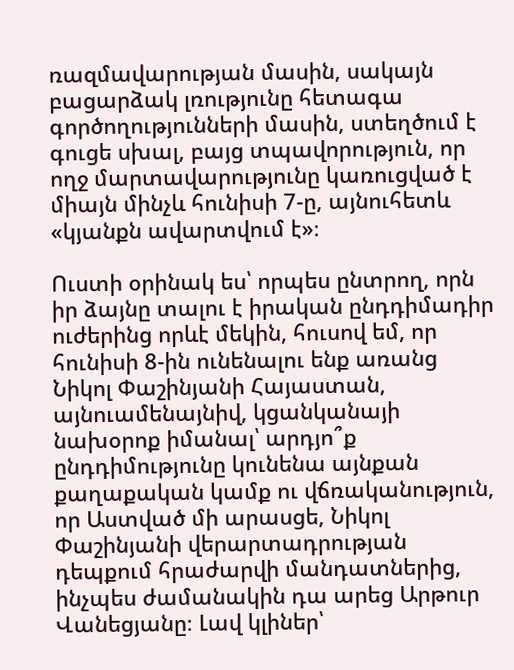ռազմավարության մասին, սակայն բացարձակ լռությունը հետագա գործողությունների մասին, ստեղծում է գուցե սխալ, բայց տպավորություն, որ ողջ մարտավարությունը կառուցված է միայն մինչև հունիսի 7-ը, այնուհետև «կյանքն ավարտվում է»։

Ուստի օրինակ ես՝ որպես ընտրող, որն իր ձայնը տալու է իրական ընդդիմադիր ուժերինց որևէ մեկին, հուսով եմ, որ հունիսի 8-ին ունենալու ենք առանց Նիկոլ Փաշինյանի Հայաստան, այնուամենայնիվ, կցանկանայի նախօրոք իմանալ՝ արդյո՞ք ընդդիմությունը կունենա այնքան քաղաքական կամք ու վճռականություն, որ Աստված մի արասցե, Նիկոլ Փաշինյանի վերարտադրության դեպքում հրաժարվի մանդատներից, ինչպես ժամանակին դա արեց Արթուր Վանեցյանը։ Լավ կլիներ՝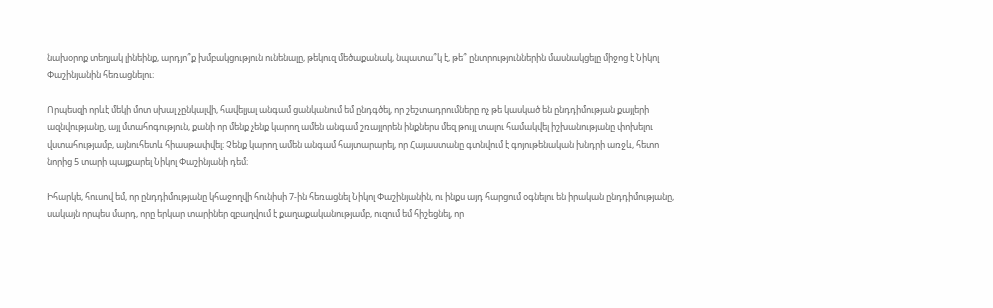նախօրոք տեղյակ լինեինք, արդյո՞ք խմբակցություն ունենալը, թեկուզ մեծաքանակ, նպատա՞կ է, թե՞ ընտրություններին մասնակցելը միջոց է Նիկոլ Փաշինյանին հեռացնելու։

Որպեսզի որևէ մեկի մոտ սխալ չընկալվի, հավելյալ անգամ ցանկանում եմ ընդգծել, որ շեշտադրումները ոչ թե կասկած են ընդդիմության քայլերի ազնվությանը, այլ մտահոգություն, քանի որ մենք չենք կարող ամեն անգամ շռայլորեն ինքներս մեզ թույլ տալու համակվել իշխանությանը փոխելու վստահությամբ, այնուհետև հիասթափվել։ Չենք կարող ամեն անգամ հայտարարել, որ Հայաստանը գտնվում է գոյութենական խնդրի առջև, հետո նորից 5 տարի պայքարել Նիկոլ Փաշինյանի դեմ։

Իհարկե, հուսով եմ, որ ընդդիմությանը կհաջողվի հունիսի 7-ին հեռացնել Նիկոլ Փաշինյանին, ու ինքս այդ հարցում օգնելու են իրական ընդդիմությանը, սակայն որպես մարդ, որը երկար տարիներ զբաղվում է քաղաքականությամբ, ուզում եմ հիշեցնել, որ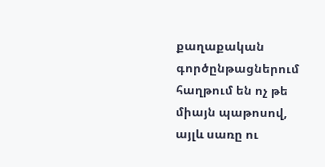քաղաքական գործընթացներում հաղթում են ոչ թե միայն պաթոսով, այլև սառը ու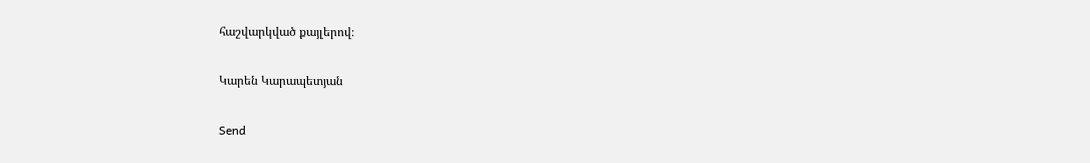հաշվարկված քայլերով։

Կարեն Կարապետյան

Send